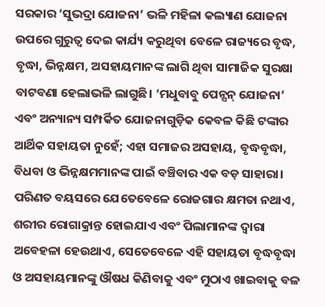ସରକାର ‘ସୁଭଦ୍ରା ଯୋଜନା’ ଭଳି ମହିଳା କଲ୍ୟାଣ ଯୋଜନା ଉପରେ ଗୁରୁତ୍ବ ଦେଇ କାର୍ଯ୍ୟ କରୁଥିବା ବେଳେ ରାଜ୍ୟରେ ବୃଦ୍ଧ, ବୃଦ୍ଧା, ଭିନ୍ନକ୍ଷମ, ଅସହାୟମାନଙ୍କ ଲାଗି ଥିବା ସାମାଜିକ ସୁରକ୍ଷା ବାଟବଣା ହେଲାଭଳି ଲାଗୁଛି। ‘ମଧୁବାବୁ ପେନ୍ସନ୍ ଯୋଜନା’ ଏବଂ ଅନ୍ୟାନ୍ୟ ସମ୍ପର୍କିତ ଯୋଜନାଗୁଡ଼ିକ କେବଳ କିଛି ଟଙ୍କାର ଆର୍ଥିକ ସହାୟତା ନୁହେଁ; ଏହା ସମାଜର ଅସହାୟ, ବୃଦ୍ଧବୃଦ୍ଧା, ବିଧବା ଓ ଭିନ୍ନକ୍ଷମମାନଙ୍କ ପାଇଁ ବଞ୍ଚିବାର ଏକ ବଡ଼ ସାହାରା। ପରିଣତ ବୟସରେ ଯେତେବେଳେ ରୋଜଗାର କ୍ଷମତା ନଥାଏ, ଶରୀର ରୋଗାକ୍ରାନ୍ତ ହୋଇଯାଏ ଏବଂ ପିଲାମାନଙ୍କ ଦ୍ବାରା ଅବେହଳା ହେଉଥାଏ, ସେତେବେଳେ ଏହି ସହାୟତା ବୃଦ୍ଧବୃଦ୍ଧା ଓ ଅସହାୟମାନଙ୍କୁ ଔଷଧ କିଣିବାକୁ ଏବଂ ମୁଠାଏ ଖାଇବାକୁ ବଳ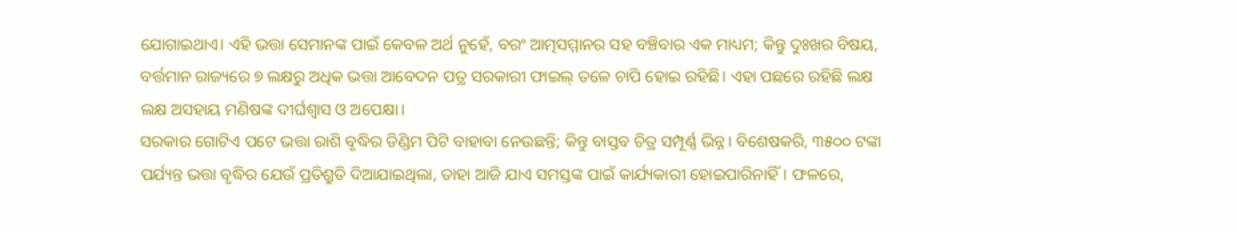ଯୋଗାଇଥାଏ। ଏହି ଭତ୍ତା ସେମାନଙ୍କ ପାଇଁ କେବଳ ଅର୍ଥ ନୁହେଁ, ବରଂ ଆତ୍ମସମ୍ମାନର ସହ ବଞ୍ଚିବାର ଏକ ମାଧ୍ୟମ; କିନ୍ତୁ ଦୁଃଖର ବିଷୟ, ବର୍ତ୍ତମାନ ରାଜ୍ୟରେ ୭ ଲକ୍ଷରୁ ଅଧିକ ଭତ୍ତା ଆବେଦନ ପତ୍ର ସରକାରୀ ଫାଇଲ୍ ତଳେ ଚାପି ହୋଇ ରହିଛି। ଏହା ପଛରେ ରହିଛି ଲକ୍ଷ ଲକ୍ଷ ଅସହାୟ ମଣିଷଙ୍କ ଦୀର୍ଘଶ୍ୱାସ ଓ ଅପେକ୍ଷା।
ସରକାର ଗୋଟିଏ ପଟେ ଭତ୍ତା ରାଶି ବୃଦ୍ଧିର ଡିଣ୍ଡିମ ପିଟି ବାହାବା ନେଉଛନ୍ତି; କିନ୍ତୁ ବାସ୍ତବ ଚିତ୍ର ସମ୍ପୂର୍ଣ୍ଣ ଭିନ୍ନ। ବିଶେଷକରି, ୩୫୦୦ ଟଙ୍କା ପର୍ଯ୍ୟନ୍ତ ଭତ୍ତା ବୃଦ୍ଧିର ଯେଉଁ ପ୍ରତିଶ୍ରୁତି ଦିଆଯାଇଥିଲା, ତାହା ଆଜି ଯାଏ ସମସ୍ତଙ୍କ ପାଇଁ କାର୍ଯ୍ୟକାରୀ ହୋଇପାରିନାହିଁ। ଫଳରେ,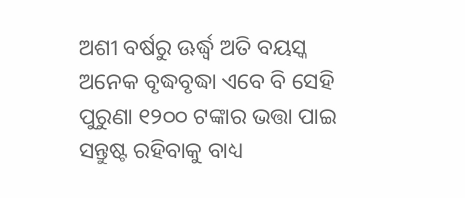ଅଶୀ ବର୍ଷରୁ ଊର୍ଦ୍ଧ୍ବ ଅତି ବୟସ୍କ ଅନେକ ବୃଦ୍ଧବୃଦ୍ଧା ଏବେ ବି ସେହି ପୁରୁଣା ୧୨୦୦ ଟଙ୍କାର ଭତ୍ତା ପାଇ ସନ୍ତୁଷ୍ଟ ରହିବାକୁ ବାଧ୍ୟ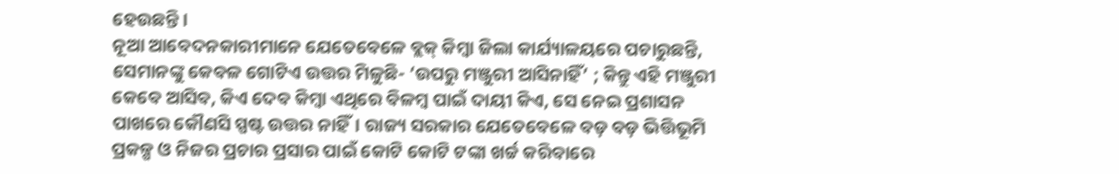ହେଉଛନ୍ତି।
ନୂଆ ଆବେଦନକାରୀମାନେ ଯେତେବେଳେ ବ୍ଲକ୍ କିମ୍ବା ଜିଲା କାର୍ଯ୍ୟାଳୟରେ ପଚାରୁଛନ୍ତି, ସେମାନଙ୍କୁ କେବଳ ଗୋଟିଏ ଉତ୍ତର ମିଳୁଛି- ‘ଉପରୁ ମଞ୍ଜୁରୀ ଆସିନାହିଁ’ ; କିନ୍ତୁ ଏହି ମଞ୍ଜୁରୀ କେବେ ଆସିବ, କିଏ ଦେବ କିମ୍ବା ଏଥିରେ ବିଳମ୍ବ ପାଇଁ ଦାୟୀ କିଏ, ସେ ନେଇ ପ୍ରଶାସନ ପାଖରେ କୌଣସି ସ୍ପଷ୍ଟ ଉତ୍ତର ନାହିଁ। ରାଜ୍ୟ ସରକାର ଯେତେବେଳେ ବଡ଼ ବଡ଼ ଭିତ୍ତିଭୂମି ପ୍ରକଳ୍ପ ଓ ନିଜର ପ୍ରଚାର ପ୍ରସାର ପାଇଁ କୋଟି କୋଟି ଟଙ୍କା ଖର୍ଚ୍ଚ କରିବାରେ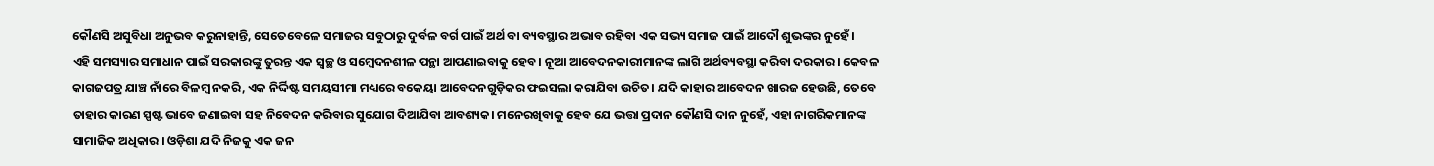କୌଣସି ଅସୁବିଧା ଅନୁଭବ କରୁନାହାନ୍ତି, ସେତେବେଳେ ସମାଜର ସବୁଠାରୁ ଦୁର୍ବଳ ବର୍ଗ ପାଇଁ ଅର୍ଥ ବା ବ୍ୟବସ୍ଥାର ଅଭାବ ରହିବା ଏକ ସଭ୍ୟ ସମାଜ ପାଇଁ ଆଦୌ ଶୁଭଙ୍କର ନୁହେଁ।
ଏହି ସମସ୍ୟାର ସମାଧାନ ପାଇଁ ସରକାରଙ୍କୁ ତୁରନ୍ତ ଏକ ସ୍ୱଚ୍ଛ ଓ ସମ୍ବେଦନଶୀଳ ପନ୍ଥା ଆପଣାଇବାକୁ ହେବ। ନୂଆ ଆବେଦନକାରୀମାନଙ୍କ ଲାଗି ଅର୍ଥବ୍ୟବସ୍ଥା କରିବା ଦରକାର। କେବଳ କାଗଜପତ୍ର ଯାଞ୍ଚ ନାଁରେ ବିଳମ୍ବ ନକରି, ଏକ ନିର୍ଦ୍ଦିଷ୍ଟ ସମୟସୀମା ମଧ୍ୟରେ ବକେୟା ଆବେଦନଗୁଡ଼ିକର ଫଇସଲା କରାଯିବା ଉଚିତ। ଯଦି କାହାର ଆବେଦନ ଖାରଜ ହେଉଛି, ତେବେ ତାହାର କାରଣ ସ୍ପଷ୍ଟ ଭାବେ ଜଣାଇବା ସହ ନିବେଦନ କରିବାର ସୁଯୋଗ ଦିଆଯିବା ଆବଶ୍ୟକ। ମନେରଖିବାକୁ ହେବ ଯେ ଭତ୍ତା ପ୍ରଦାନ କୌଣସି ଦାନ ନୁହେଁ, ଏହା ନାଗରିକମାନଙ୍କ ସାମାଜିକ ଅଧିକାର। ଓଡ଼ିଶା ଯଦି ନିଜକୁ ଏକ ଜନ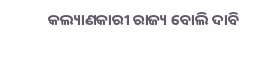କଲ୍ୟାଣକାରୀ ରାଜ୍ୟ ବୋଲି ଦାବି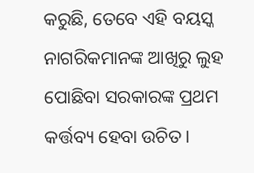କରୁଛି, ତେବେ ଏହି ବୟସ୍କ ନାଗରିକମାନଙ୍କ ଆଖିରୁ ଲୁହ ପୋଛିବା ସରକାରଙ୍କ ପ୍ରଥମ କର୍ତ୍ତବ୍ୟ ହେବା ଉଚିତ।